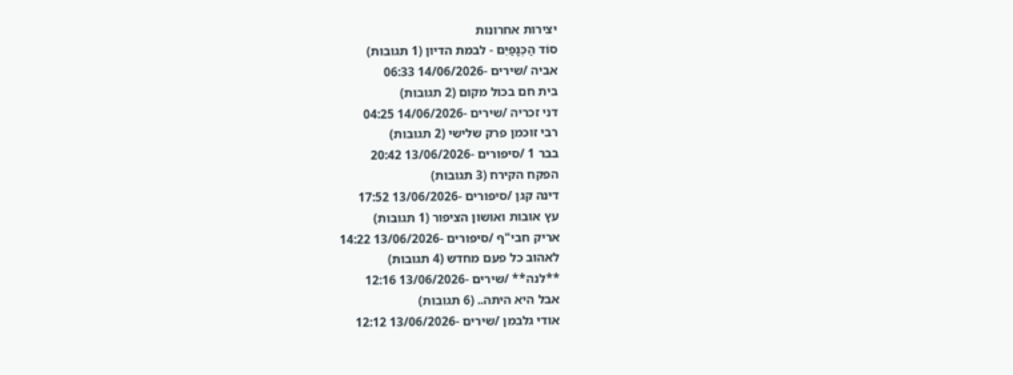יצירות אחרונות
סוֹד הַכְּנָפַיִם - לבמת הדיון (1 תגובות)
אביה /שירים -14/06/2026 06:33
בית חם בכול מקום (2 תגובות)
דני זכריה /שירים -14/06/2026 04:25
רבי זוכמן פרק שלישי (2 תגובות)
בבר 1 /סיפורים -13/06/2026 20:42
הפקח הקירח (3 תגובות)
דינה קגן /סיפורים -13/06/2026 17:52
עץ אובות ואושון הציפור (1 תגובות)
אריק חבי"ף /סיפורים -13/06/2026 14:22
לאהוב כל פעם מחדש (4 תגובות)
**לנה** /שירים -13/06/2026 12:16
אבל היא היתה.. (6 תגובות)
אודי גלבמן /שירים -13/06/2026 12:12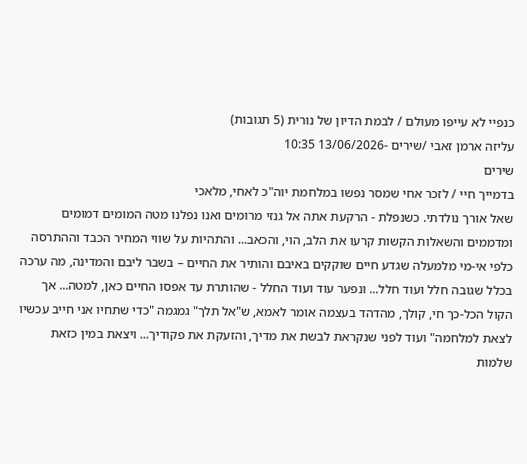כנפיי לא עייפו מעולם / לבמת הדיון של נורית (5 תגובות)
עליזה ארמן זאבי /שירים -13/06/2026 10:35
שירים
בדמייך חיי / לזכר אחי שמסר נפשו במלחמת יוה"כ לאחי, מלאכי
שאל אורך נולדתי. כשנפלת - הרקעת אתה אל גנזי מרומים ואנו נפלנו מטה המומים דמומים ומדממים והשאלות הקשות קרעו את הלב, הוי, והכאב... והתהיות על שווי המחיר הכבד וההתרסה כלפי אי-מי מלמעלה שגדע חיים שוקקים באיבם והותיר את החיים – בשבר ליבם והמדינה, מה ערכה בכלל שגובה חלל ועוד חלל... ונפער עוד ועוד החלל - שהותרת עד אפסו החיים כאן, למטה... אך הקול הכל-כך חי, קולך, מהדהד בעצמה אומר לאמא, ש"אל תלך" גמגמה "כדי שתחיו אני חייב עכשיו לצאת למלחמה" ועוד לפני שנקראת לבשת את מדיך, והזעקת את פקודיך... ויצאת במין כזאת שלמות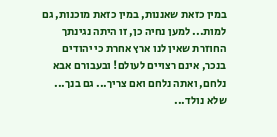במין כזאת שאננות, במין כזאת מוכנות, גם למות... למען נחיה כן, זו היתה נגינתך החוזרת שאין לנו ארץ אחרת כי יהודים בנכר, אינם רצויים לעולם! ובעבורם אבא נלחם, ואתה נלחם ואם צריך... גם בנך... שלא נולד...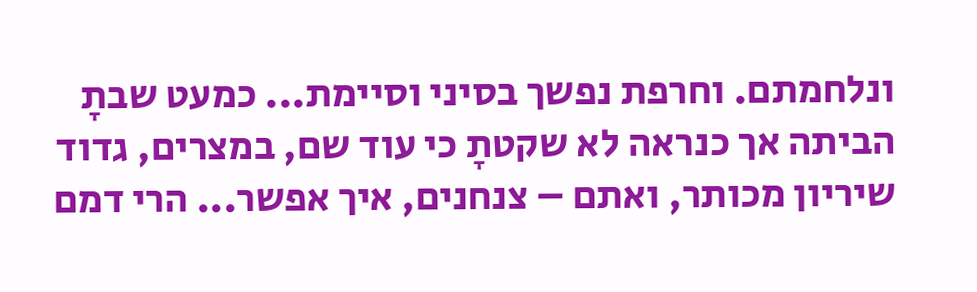ונלחמתם. וחרפת נפשך בסיני וסיימת... כמעט שבתָ הביתה אך כנראה לא שקטתָ כי עוד שם, במצרים, גדוד שיריון מכותר, ואתם – צנחנים, איך אפשר... הרי דמם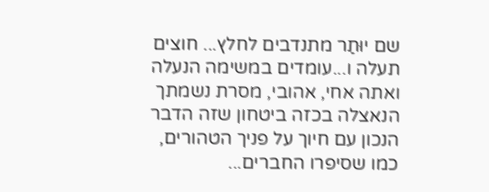שם יוּתַר מתנדבים לחלץ... חוצים תעלה ו...עומדים במשימה הנעלה ואתה אחי, אהובי, מסרת נשמתך הנאצלה בכזה ביטחון שזה הדבר הנכון עם חיוך על פניך הטהורים, כמו שסיפרו החברים...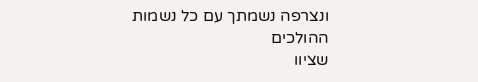ונצרפה נשמתך עם כל נשמות ההולכים
שציוו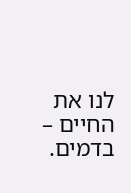לנו את החיים – בדמים.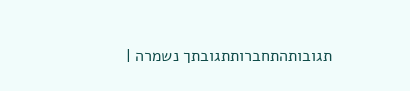תגובותהתחברותתגובתך נשמרה |